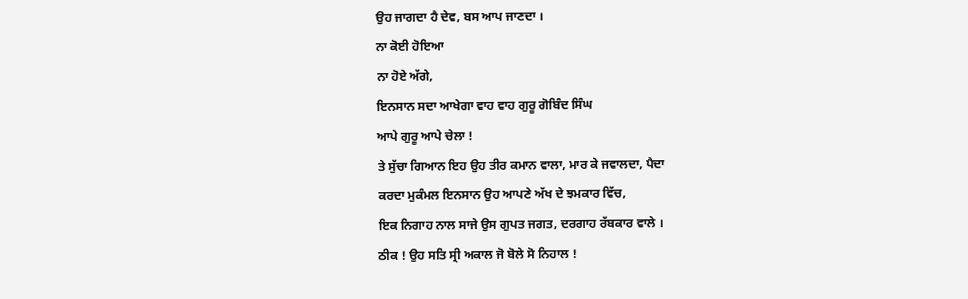ਉਹ ਜਾਗਦਾ ਹੈ ਦੇਵ, ਬਸ ਆਪ ਜਾਣਦਾ ।
ਨਾ ਕੋਈ ਹੋਇਆ
ਨਾ ਹੋਏ ਅੱਗੇ,
ਇਨਸਾਨ ਸਦਾ ਆਖੇਗਾ ਵਾਹ ਵਾਹ ਗੁਰੂ ਗੋਬਿੰਦ ਸਿੰਘ
ਆਪੇ ਗੁਰੂ ਆਪੇ ਚੇਲਾ !
ਤੇ ਸੁੱਚਾ ਗਿਆਨ ਇਹ ਉਹ ਤੀਰ ਕਮਾਨ ਵਾਲਾ, ਮਾਰ ਕੇ ਜਵਾਲਦਾ, ਪੈਦਾ
ਕਰਦਾ ਮੁਕੰਮਲ ਇਨਸਾਨ ਉਹ ਆਪਣੇ ਅੱਖ ਦੇ ਝਮਕਾਰ ਵਿੱਚ,
ਇਕ ਨਿਗਾਹ ਨਾਲ ਸਾਜੇ ਉਸ ਗੁਪਤ ਜਗਤ, ਦਰਗਾਹ ਰੱਬਕਾਰ ਵਾਲੇ ।
ਠੀਕ ! ਉਹ ਸਤਿ ਸ੍ਰੀ ਅਕਾਲ ਜੋ ਬੋਲੇ ਸੋ ਨਿਹਾਲ !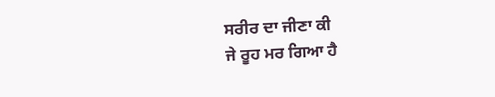ਸਰੀਰ ਦਾ ਜੀਣਾ ਕੀ
ਜੇ ਰੂਹ ਮਰ ਗਿਆ ਹੈ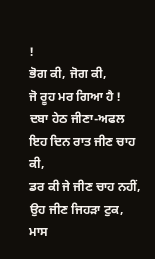!
ਭੋਗ ਕੀ, ਜੋਗ ਕੀ,
ਜੋ ਰੂਹ ਮਰ ਗਿਆ ਹੈ !
ਦਬਾ ਹੇਠ ਜੀਣਾ-ਅਫਲ
ਇਹ ਦਿਨ ਰਾਤ ਜੀਣ ਚਾਹ ਕੀ,
ਡਰ ਕੀ ਜੇ ਜੀਣ ਚਾਹ ਨਹੀਂ,
ਉਹ ਜੀਣ ਜਿਹੜਾ ਟੁਕ, ਮਾਸ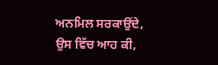ਅਨਮਿਲ ਸਰਕਾਉਂਦੇ,
ਉਸ ਵਿੱਚ ਆਹ ਕੀ,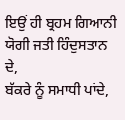ਇਉਂ ਹੀ ਬ੍ਰਹਮ ਗਿਆਨੀ ਯੋਗੀ ਜਤੀ ਹਿੰਦੁਸਤਾਨ ਦੇ,
ਬੱਕਰੇ ਨੂੰ ਸਮਾਧੀ ਪਾਂਦੇ,